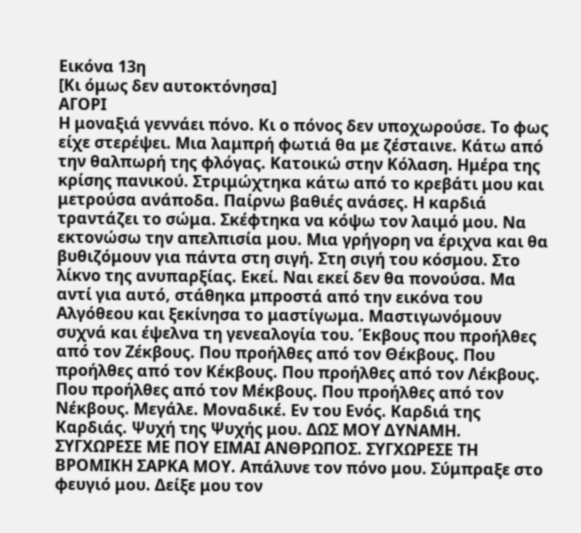Εικόνα 13η
[Κι όμως δεν αυτοκτόνησα]
ΑΓΟΡΙ
Η μοναξιά γεννάει πόνο. Κι ο πόνος δεν υποχωρούσε. Το φως είχε στερέψει. Μια λαμπρή φωτιά θα με ζέσταινε. Κάτω από την θαλπωρή της φλόγας. Κατοικώ στην Κόλαση. Ημέρα της κρίσης πανικού. Στριμώχτηκα κάτω από το κρεβάτι μου και μετρούσα ανάποδα. Παίρνω βαθιές ανάσες. Η καρδιά τραντάζει το σώμα. Σκέφτηκα να κόψω τον λαιμό μου. Να εκτονώσω την απελπισία μου. Μια γρήγορη να έριχνα και θα βυθιζόμουν για πάντα στη σιγή. Στη σιγή του κόσμου. Στο λίκνο της ανυπαρξίας. Εκεί. Ναι εκεί δεν θα πονούσα. Μα αντί για αυτό, στάθηκα μπροστά από την εικόνα του Αλγόθεου και ξεκίνησα το μαστίγωμα. Μαστιγωνόμουν συχνά και έψελνα τη γενεαλογία του. Έκβους που προήλθες από τον Ζέκβους. Που προήλθες από τον Θέκβους. Που προήλθες από τον Κέκβους. Που προήλθες από τον Λέκβους. Που προήλθες από τον Μέκβους. Που προήλθες από τον Νέκβους. Μεγάλε. Μοναδικέ. Εν του Ενός. Καρδιά της Καρδιάς. Ψυχή της Ψυχής μου. ΔΩΣ ΜΟΥ ΔΥΝΑΜΗ. ΣΥΓΧΩΡΕΣΕ ΜΕ ΠΟΥ ΕΙΜΑΙ ΑΝΘΡΩΠΟΣ. ΣΥΓΧΩΡΕΣΕ ΤΗ ΒΡΟΜΙΚΗ ΣΑΡΚΑ ΜΟΥ. Απάλυνε τον πόνο μου. Σύμπραξε στο φευγιό μου. Δείξε μου τον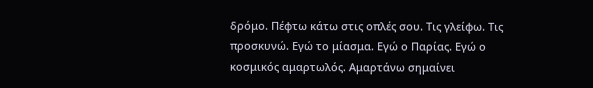δρόμο. Πέφτω κάτω στις οπλές σου. Τις γλείφω. Τις προσκυνώ. Εγώ το μίασμα. Εγώ ο Παρίας. Εγώ ο κοσμικός αμαρτωλός. Αμαρτάνω σημαίνει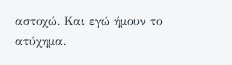αστοχώ. Και εγώ ήμουν το ατύχημα.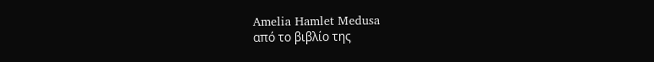Amelia Hamlet Medusa
από το βιβλίο της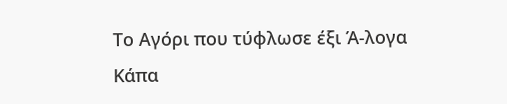Το Αγόρι που τύφλωσε έξι Ά-λογα
Κάπα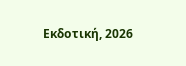Εκδοτική, 2026